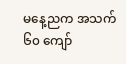မနေ့ညက အသက် ၆၀ ကျော်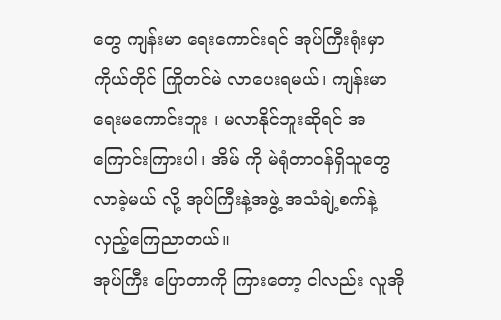တွေ ကျန်းမာ ရေးကောင်းရင် အုပ်ကြီးရုံးမှာ ကိုယ်တိုင် ကြိုတင်မဲ လာပေးရမယ်၊ ကျန်းမာရေးမကောင်းဘူး ၊ မလာနိုင်ဘူးဆိုရင် အကြောင်းကြားပါ၊ အိမ် ကို မဲရုံတာဝန်ရှိသူတွေ လာခဲ့မယ် လို့ အုပ်ကြီးနဲ့အဖွဲ့ အသံချဲ့စက်နဲ့ လှည့်ကြေညာတယ်။
အုပ်ကြီး ပြောတာကို ကြားတော့ ငါလည်း လူအို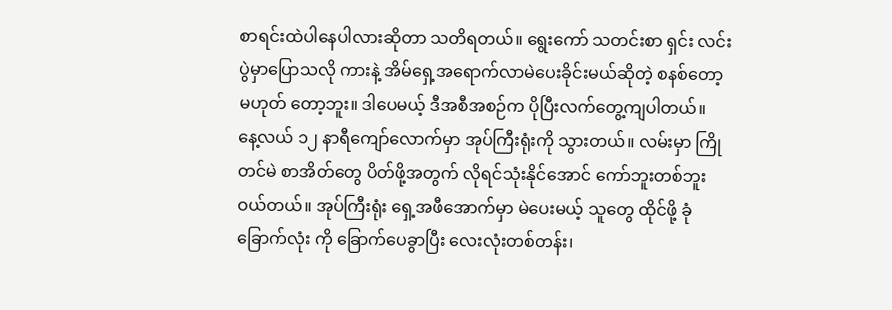စာရင်းထဲပါနေပါလားဆိုတာ သတိရတယ်။ ရွေးကော် သတင်းစာ ရှင်း လင်းပွဲမှာပြောသလို ကားနဲ့ အိမ်ရှေ့အရောက်လာမဲပေးခိုင်းမယ်ဆိုတဲ့ စနစ်တော့ မဟုတ် တော့ဘူး။ ဒါပေမယ့် ဒီအစီအစဉ်က ပိုပြီးလက်တွေ့ကျပါတယ်။
နေ့လယ် ၁၂ နာရီကျော်လောက်မှာ အုပ်ကြီးရုံးကို သွားတယ်။ လမ်းမှာ ကြိုတင်မဲ စာအိတ်တွေ ပိတ်ဖို့အတွက် လိုရင်သုံးနိုင်အောင် ကော်ဘူးတစ်ဘူးဝယ်တယ်။ အုပ်ကြီးရုံး ရှေ့အဖီအောက်မှာ မဲပေးမယ့် သူတွေ ထိုင်ဖို့ ခုံခြောက်လုံး ကို ခြောက်ပေခွာပြီး လေးလုံးတစ်တန်း၊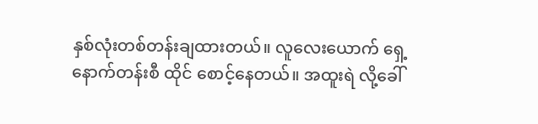နှစ်လုံးတစ်တန်းချထားတယ်။ လူလေးယောက် ရှေ့နောက်တန်းစီ ထိုင် စောင့်နေတယ်။ အထူးရဲ လို့ခေါ်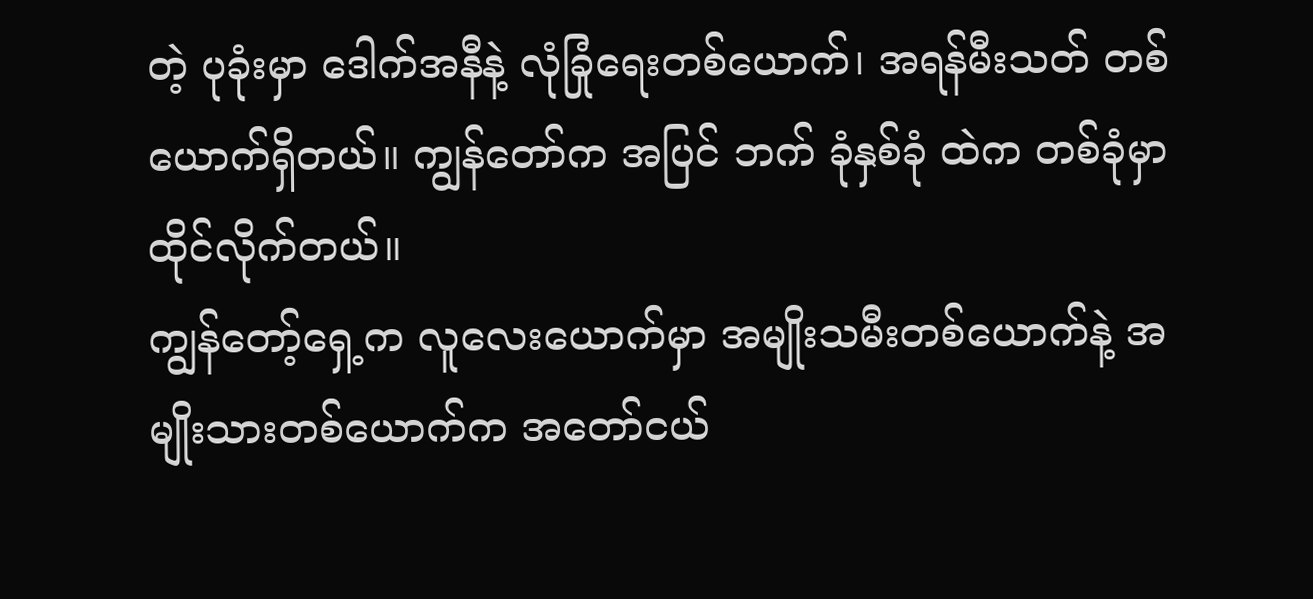တဲ့ ပုခုံးမှာ ဒေါက်အနီနဲ့ လုံခြုံရေးတစ်ယောက်၊ အရန်မီးသတ် တစ်ယောက်ရှိတယ်။ ကျွန်တော်က အပြင် ဘက် ခုံနှစ်ခုံ ထဲက တစ်ခုံမှာထိုင်လိုက်တယ်။
ကျွန်တော့်ရှေ့က လူလေးယောက်မှာ အမျိုးသမီးတစ်ယောက်နဲ့ အမျိုးသားတစ်ယောက်က အတော်ငယ်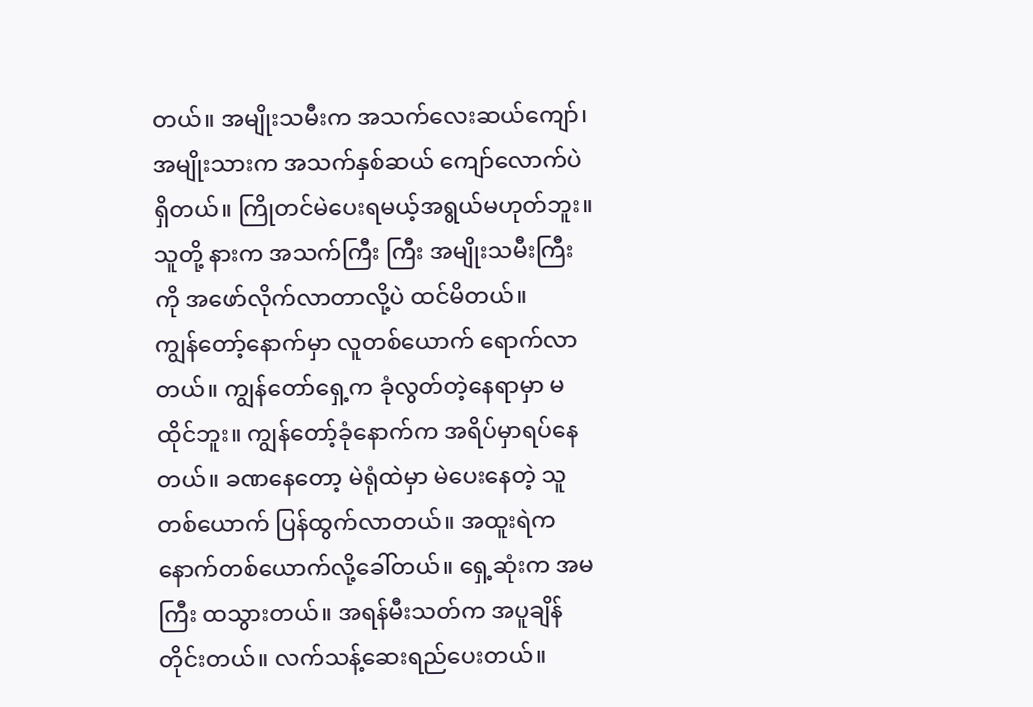တယ်။ အမျိုးသမီးက အသက်လေးဆယ်ကျော်၊ အမျိုးသားက အသက်နှစ်ဆယ် ကျော်လောက်ပဲ ရှိတယ်။ ကြိုတင်မဲပေးရမယ့်အရွယ်မဟုတ်ဘူး။ သူတို့ နားက အသက်ကြီး ကြီး အမျိုးသမီးကြီးကို အဖော်လိုက်လာတာလို့ပဲ ထင်မိတယ်။
ကျွန်တော့်နောက်မှာ လူတစ်ယောက် ရောက်လာတယ်။ ကျွန်တော်ရှေ့က ခုံလွတ်တဲ့နေရာမှာ မထိုင်ဘူး။ ကျွန်တော့်ခုံနောက်က အရိပ်မှာရပ်နေတယ်။ ခဏနေတော့ မဲရုံထဲမှာ မဲပေးနေတဲ့ သူ တစ်ယောက် ပြန်ထွက်လာတယ်။ အထူးရဲက နောက်တစ်ယောက်လို့ခေါ်တယ်။ ရှေ့ဆုံးက အမကြီး ထသွားတယ်။ အရန်မီးသတ်က အပူချိန်တိုင်းတယ်။ လက်သန့်ဆေးရည်ပေးတယ်။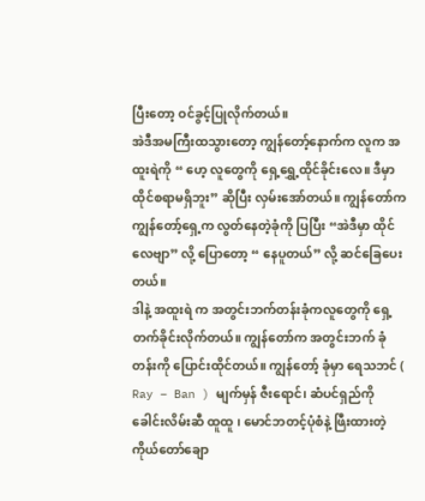ပြီးတော့ ဝင်ခွင့်ပြုလိုက်တယ်။
အဲဒီအမကြီးထသွားတော့ ကျွန်တော့်နောက်က လူက အထူးရဲကို “ ဟေ့ လူတွေကို ရှေ့ရွှေ့ထိုင်ခိုင်းလေ။ ဒီမှာ ထိုင်စရာမရှိဘူး” ဆိုပြီး လှမ်းအော်တယ်။ ကျွန်တော်က ကျွန်တော့်ရှေ့က လွတ်နေတဲ့ခုံကို ပြပြီး “အဲဒီမှာ ထိုင်လေဗျာ” လို့ ပြောတော့ “ နေပူတယ်” လို့ ဆင်ခြေပေးတယ်။
ဒါနဲ့ အထူးရဲ က အတွင်းဘက်တန်းခုံကလူတွေကို ရှေ့တက်ခိုင်းလိုက်တယ်။ ကျွန်တော်က အတွင်းဘက် ခုံတန်းကို ပြောင်းထိုင်တယ်။ ကျွန်တော့် ခုံမှာ ရေသဘင် ( Ray – Ban ) မျက်မှန် ဇီးရောင်၊ ဆံပင်ရှည်ကို ခေါင်းလိမ်းဆီ ထူထူ ၊ မောင်ဘတင့်ပုံစံနဲ့ ဖြီးထားတဲ့ ကိုယ်တော်ချော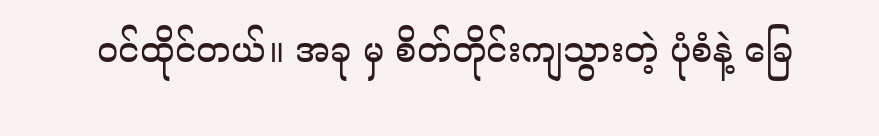ဝင်ထိုင်တယ်။ အခု မှ စိတ်တိုင်းကျသွားတဲ့ ပုံစံနဲ့ ခြေ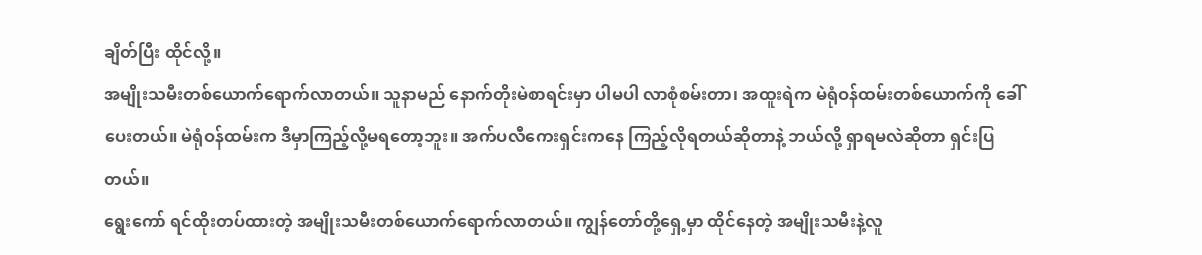ချိတ်ပြီး ထိုင်လို့။
အမျိုးသမီးတစ်ယောက်ရောက်လာတယ်။ သူနာမည် နောက်တိုးမဲစာရင်းမှာ ပါမပါ လာစုံစမ်းတာ၊ အထူးရဲက မဲရုံဝန်ထမ်းတစ်ယောက်ကို ခေါ်ပေးတယ်။ မဲရုံဝန်ထမ်းက ဒီမှာကြည့်လို့မရတော့ဘူး။ အက်ပလီကေးရှင်းကနေ ကြည့်လိုရတယ်ဆိုတာနဲ့ ဘယ်လို့ ရှာရမလဲဆိုတာ ရှင်းပြတယ်။
ရွေးကော် ရင်ထိုးတပ်ထားတဲ့ အမျိုးသမီးတစ်ယောက်ရောက်လာတယ်။ ကျွန်တော်တို့ရှေ့မှာ ထိုင်နေတဲ့ အမျိုးသမီးနဲ့လူ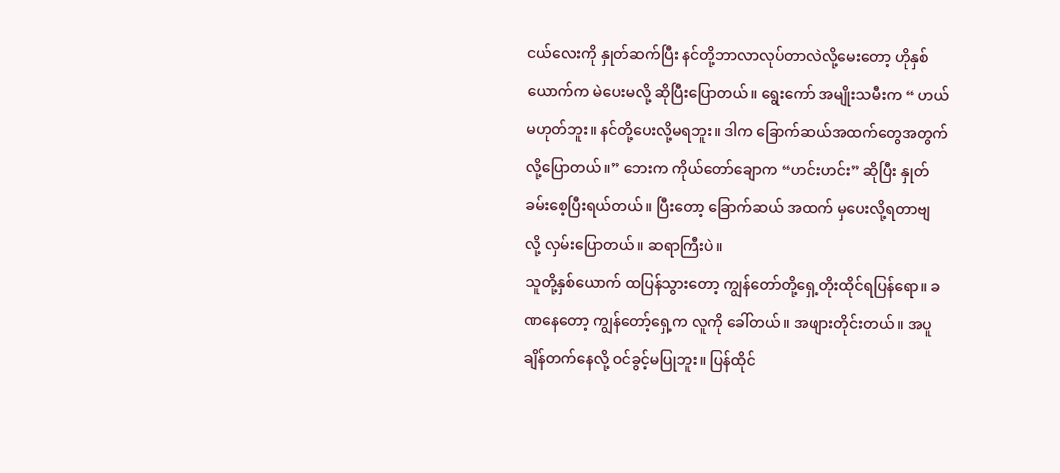ငယ်လေးကို နှုတ်ဆက်ပြီး နင်တို့ဘာလာလုပ်တာလဲလို့မေးတော့ ဟိုနှစ်ယောက်က မဲပေးမလို့ ဆိုပြီးပြောတယ်။ ရွေးကော် အမျိုးသမီးက “ ဟယ် မဟုတ်ဘူး။ နင်တို့ပေးလို့မရဘူး။ ဒါက ခြောက်ဆယ်အထက်တွေအတွက်လို့ပြောတယ်။” ဘေးက ကိုယ်တော်ချောက “ဟင်းဟင်း” ဆိုပြီး နှုတ်ခမ်းစေ့ပြီးရယ်တယ်။ ပြီးတော့ ခြောက်ဆယ် အထက် မှပေးလို့ရတာဗျ လို့ လှမ်းပြောတယ်။ ဆရာကြီးပဲ။
သူတို့နှစ်ယောက် ထပြန်သွားတော့ ကျွန်တော်တို့ရှေ့တိုးထိုင်ရပြန်ရော။ ခဏနေတော့ ကျွန်တော့်ရှေ့က လူကို ခေါ်တယ်။ အဖျားတိုင်းတယ်။ အပူချိန်တက်နေလို့ ဝင်ခွင့်မပြုဘူး။ ပြန်ထိုင်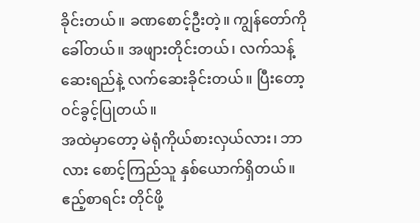ခိုင်းတယ်။ ခဏစောင့်ဦးတဲ့။ ကျွန်တော်ကို ခေါ်တယ်။ အဖျားတိုင်းတယ်၊ လက်သန့်ဆေးရည်နဲ့ လက်ဆေးခိုင်းတယ်။ ပြီးတော့ ဝင်ခွင့်ပြုတယ်။
အထဲမှာတော့ မဲရုံကိုယ်စားလှယ်လား၊ ဘာလား စောင့်ကြည်သူ နှစ်ယောက်ရှိတယ်။ ဧည့်စာရင်း တိုင်ဖို့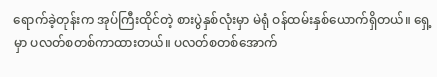ရောက်ခဲ့တုန်းက အုပ်ကြီးထိုင်တဲ့ စားပွဲနှစ်လုံးမှာ မဲရုံ ဝန်ထမ်းနှစ်ယောက်ရှိတယ်။ ရှေ့မှာ ပလတ်စတစ်ကာထားတယ်။ ပလတ်စတစ်အောက်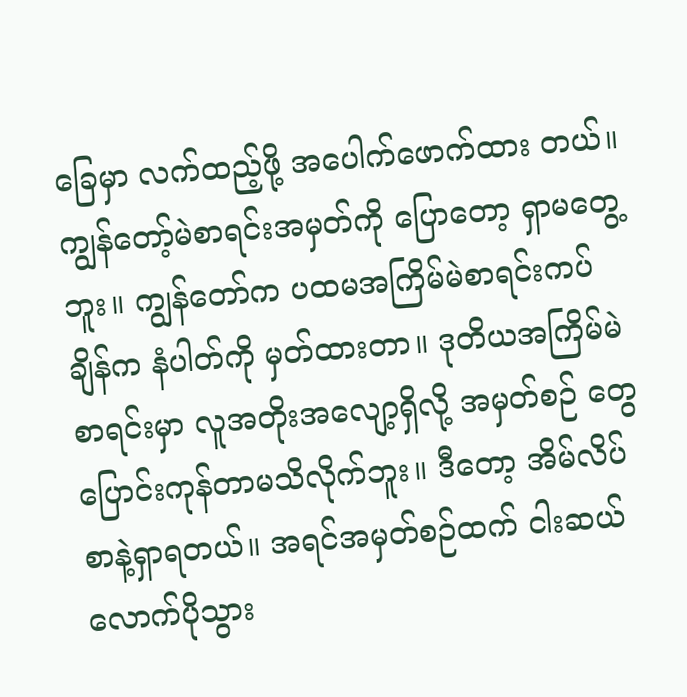ခြေမှာ လက်ထည့်ဖို့ အပေါက်ဖောက်ထား တယ်။
ကျွန်တော့်မဲစာရင်းအမှတ်ကို ပြောတော့ ရှာမတွေ့ဘူး။ ကျွန်တော်က ပထမအကြိမ်မဲစာရင်းကပ် ချိန်က နံပါတ်ကို မှတ်ထားတာ။ ဒုတိယအကြိမ်မဲစာရင်းမှာ လူအတိုးအလျော့ရှိလို့ အမှတ်စဉ် တွေ ပြောင်းကုန်တာမသိလိုက်ဘူး။ ဒီတော့ အိမ်လိပ်စာနဲ့ရှာရတယ်။ အရင်အမှတ်စဉ်ထက် ငါးဆယ် လောက်ပိုသွား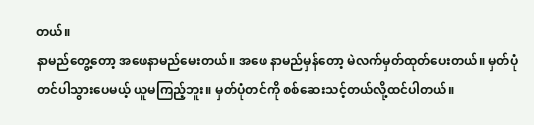တယ်။
နာမည်တွေ့တော့ အဖေနာမည်မေးတယ်။ အဖေ နာမည်မှန်တော့ မဲလက်မှတ်ထုတ်ပေးတယ်။ မှတ်ပုံတင်ပါသွားပေမယ့် ယူမကြည့်ဘူး။ မှတ်ပုံတင်ကို စစ်ဆေးသင့်တယ်လို့ထင်ပါတယ်။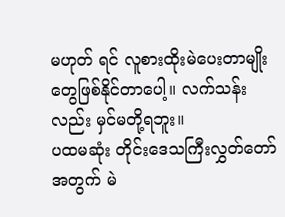မဟုတ် ရင် လူစားထိုးမဲပေးတာမျိုးတွေဖြစ်နိုင်တာပေါ့။ လက်သန်းလည်း မှင်မတို့ရဘူး။
ပထမဆုံး တိုင်းဒေသကြီးလွှတ်တော်အတွက် မဲ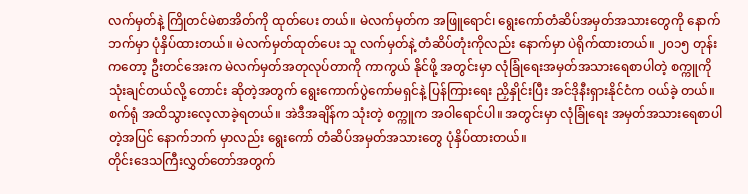လက်မှတ်နဲ့ ကြိုတင်မဲစာအိတ်ကို ထုတ်ပေး တယ်။ မဲလက်မှတ်က အဖြူရောင်၊ ရွေးကော်တံဆိပ်အမှတ်အသားတွေကို နောက်ဘက်မှာ ပုံနှိပ်ထားတယ်။ မဲလက်မှတ်ထုတ်ပေး သူ လက်မှတ်နဲ့ တံဆိပ်တုံးကိုလည်း နောက်မှာ ပဲရိုက်ထားတယ်။ ၂၀၁၅ တုန်းကတော့ ဦးတင်အေးက မဲလက်မှတ်အတုလုပ်တာကို ကာကွယ် နိုင်ဖို့ အတွင်းမှာ လုံခြုံရေးအမှတ်အသားရေစာပါတဲ့ စက္ကူကို သုံးချင်တယ်လို့ တောင်း ဆိုတဲ့အတွက် ရွေးကောက်ပွဲကော်မရှင်နဲ့ ပြန်ကြားရေး ညှိနှိုင်းပြီး အင်ဒိုနီးရှားနိုင်ငံက ဝယ်ခဲ့ တယ်။ စက်ရုံ အထိသွားလေ့လာခဲ့ရတယ်။ အဲဒီအချိန်က သုံးတဲ့ စက္ကူက အဝါရောင်ပါ။ အတွင်းမှာ လုံခြုံရေး အမှတ်အသားရေစာပါတဲ့အပြင် နောက်ဘက် မှာလည်း ရွေးကော် တံဆိပ်အမှတ်အသားတွေ ပုံနှိပ်ထားတယ်။
တိုင်းဒေသကြီးလွှတ်တော်အတွက်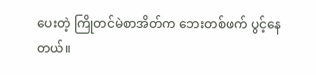ပေးတဲ့ ကြိုတင်မဲစာအိတ်က ဘေးတစ်ဖက် ပွင့်နေတယ်။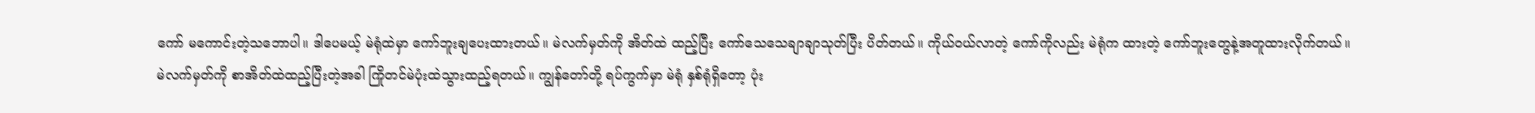ကော် မကောင်းတဲ့သဘောပါ။ ဒါပေမယ့် မဲရုံထဲမှာ ကော်ဘူးချပေးထားတယ်။ မဲလက်မှတ်ကို အိတ်ထဲ ထည့်ပြီး ကော်သေသေချာချာသုတ်ပြီး ပိတ်တယ်။ ကိုယ်ဝယ်လာတဲ့ ကော်ကိုလည်း မဲရုံက ထားတဲ့ ကော်ဘူးတွေနဲ့အတူထားလိုက်တယ်။
မဲလက်မှတ်ကို စာအိတ်ထဲထည့်ပြီးတဲ့အခါ ကြိုတင်မဲပုံးထဲသွားထည့်ရတယ်။ ကျွန်တော်တို့ ရပ်ကွက်မှာ မဲရုံ နှစ်ရုံရှိတော့ ပုံး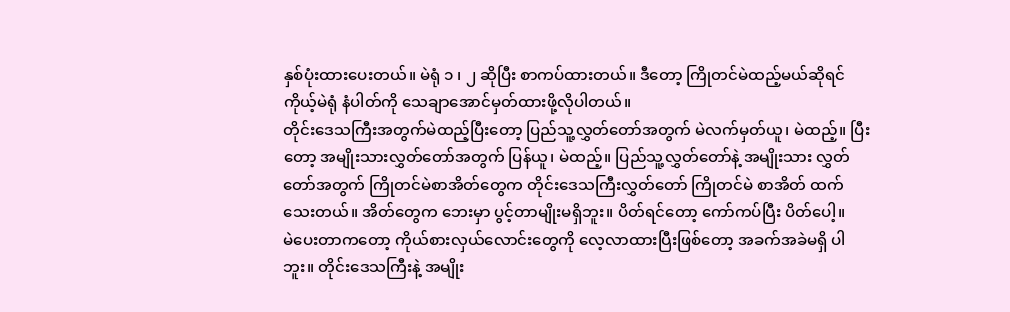နှစ်ပုံးထားပေးတယ်။ မဲရုံ ၁ ၊ ၂ ဆိုပြီး စာကပ်ထားတယ်။ ဒီတော့ ကြိုတင်မဲထည့်မယ်ဆိုရင် ကိုယ့်မဲရုံ နံပါတ်ကို သေချာအောင်မှတ်ထားဖို့လိုပါတယ်။
တိုင်းဒေသကြီးအတွက်မဲထည့်ပြီးတော့ ပြည်သူ့လွှတ်တော်အတွက် မဲလက်မှတ်ယူ၊ မဲထည့်။ ပြီးတော့ အမျိုးသားလွှတ်တော်အတွက် ပြန်ယူ၊ မဲထည့်။ ပြည်သူ့လွှတ်တော်နဲ့ အမျိုးသား လွှတ်တော်အတွက် ကြိုတင်မဲစာအိတ်တွေက တိုင်းဒေသကြီးလွှတ်တော် ကြိုတင်မဲ စာအိတ် ထက်သေးတယ်။ အိတ်တွေက ဘေးမှာ ပွင့်တာမျိုးမရှိဘူး။ ပိတ်ရင်တော့ ကော်ကပ်ပြီး ပိတ်ပေါ့။
မဲပေးတာကတော့ ကိုယ်စားလှယ်လောင်းတွေကို လေ့လာထားပြီးဖြစ်တော့ အခက်အခဲမရှိ ပါဘူး။ တိုင်းဒေသကြီးနဲ့ အမျိုး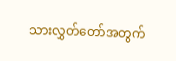သားလွှတ်တော်အတွက်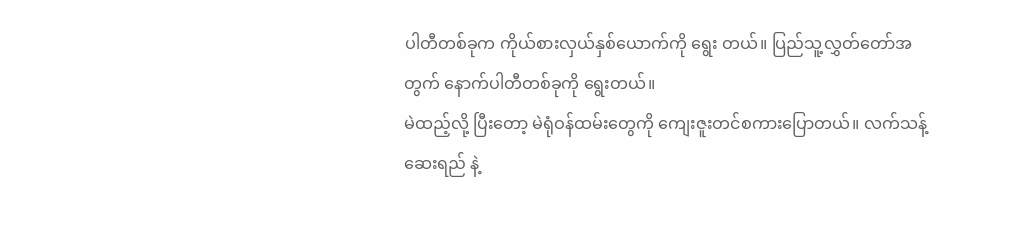ပါတီတစ်ခုက ကိုယ်စားလှယ်နှစ်ယောက်ကို ရွေး တယ်။ ပြည်သူ့လွှတ်တော်အတွက် နောက်ပါတီတစ်ခုကို ရွေးတယ်။
မဲထည့်လို့ ပြီးတော့ မဲရုံဝန်ထမ်းတွေကို ကျေးဇူးတင်စကားပြောတယ်။ လက်သန့်ဆေးရည် နဲ့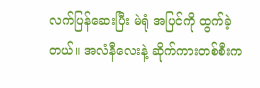လက်ပြန်ဆေးပြီး မဲရုံ အပြင်ကို ထွက်ခဲ့တယ်။ အလံနီလေးနဲ့ ဆိုက်ကားတစ်စီးက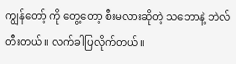ကျွန်တော့် ကို တွေ့တော့ စီးမလားဆိုတဲ့ သဘောနဲ့ ဘဲလ်တီးတယ်။ လက်ခါပြလိုက်တယ်။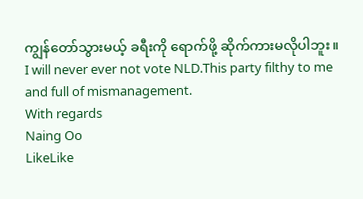ကျွန်တော်သွားမယ့် ခရီးကို ရောက်ဖို့ ဆိုက်ကားမလိုပါဘူး။
I will never ever not vote NLD.This party filthy to me and full of mismanagement.
With regards
Naing Oo
LikeLike